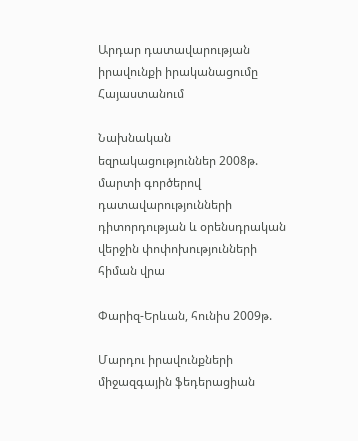Արդար դատավարության իրավունքի իրականացումը Հայաստանում

Նախնական եզրակացություններ 2008թ. մարտի գործերով դատավարությունների դիտորդության և օրենսդրական վերջին փոփոխությունների հիման վրա

Փարիզ-Երևան, հունիս 2009թ.

Մարդու իրավունքների միջազգային ֆեդերացիան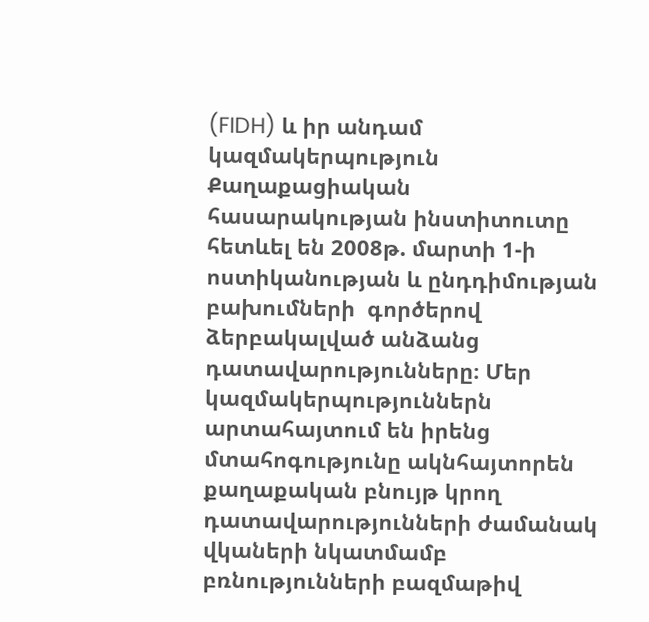(FIDH) և իր անդամ կազմակերպություն Քաղաքացիական հասարակության ինստիտուտը հետևել են 2008թ. մարտի 1-ի ոստիկանության և ընդդիմության բախումների  գործերով ձերբակալված անձանց դատավարությունները։ Մեր կազմակերպություններն արտահայտում են իրենց մտահոգությունը ակնհայտորեն  քաղաքական բնույթ կրող դատավարությունների ժամանակ վկաների նկատմամբ բռնությունների բազմաթիվ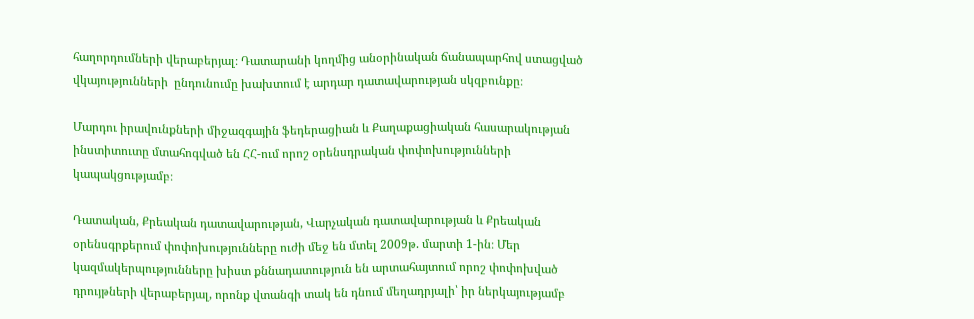հաղորդումների վերաբերյալ։ Դատարանի կողմից անօրինական ճանապարհով ստացված վկայությունների  ընդունումը խախտում է արդար դատավարության սկզբունքը։

Մարդու իրավունքների միջազգային ֆեդերացիան և Քաղաքացիական հասարակության ինստիտուտը մտահոգված են ՀՀ-ում որոշ օրենսդրական փոփոխությունների կապակցությամբ։

Դատական, Քրեական դատավարության, Վարչական դատավարության և Քրեական օրենսգրքերում փոփոխությունները ուժի մեջ են մտել 2009թ. մարտի 1-ին։ Մեր կազմակերպությունները խիստ քննադատություն են արտահայտում որոշ փոփոխված դրույթների վերաբերյալ, որոնք վտանգի տակ են դնում մեղադրյալի՝ իր ներկայությամբ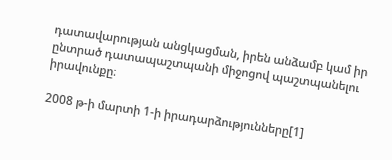դատավարության անցկացման, իրեն անձամբ կամ իր ընտրած դատապաշտպանի միջոցով պաշտպանելու իրավունքը։

2008 թ-ի մարտի 1-ի իրադարձությունները[1]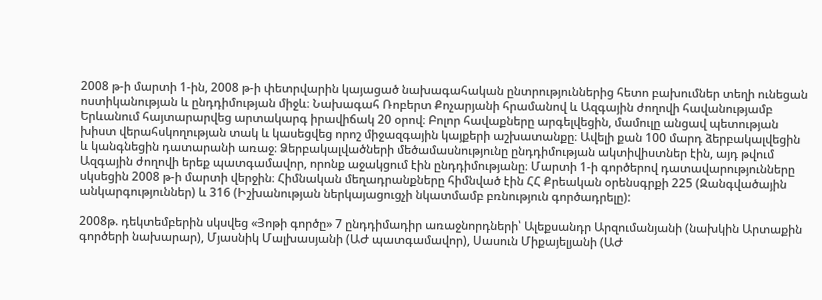2008 թ-ի մարտի 1-ին, 2008 թ-ի փետրվարին կայացած նախագահական ընտրություններից հետո բախումներ տեղի ունեցան ոստիկանության և ընդդիմության միջև։ Նախագահ Ռոբերտ Քոչարյանի հրամանով և Ազգային ժողովի հավանությամբ  Երևանում հայտարարվեց արտակարգ իրավիճակ 20 օրով։ Բոլոր հավաքները արգելվեցին, մամուլը անցավ պետության խիստ վերահսկողության տակ և կասեցվեց որոշ միջազգային կայքերի աշխատանքը։ Ավելի քան 100 մարդ ձերբակալվեցին  և կանգնեցին դատարանի առաջ։ Ձերբակալվածների մեծամասնությունը ընդդիմության ակտիվիստներ էին, այդ թվում Ազգային ժողովի երեք պատգամավոր, որոնք աջակցում էին ընդդիմությանը։ Մարտի 1-ի գործերով դատավարությունները սկսեցին 2008 թ-ի մարտի վերջին։ Հիմնական մեղադրանքները հիմնված էին ՀՀ Քրեական օրենսգրքի 225 (Զանգվածային անկարգություններ) և 316 (Իշխանության ներկայացուցչի նկատմամբ բռնություն գործադրելը):

2008թ. դեկտեմբերին սկսվեց «Յոթի գործը» 7 ընդդիմադիր առաջնորդների՝ Ալեքսանդր Արզումանյանի (նախկին Արտաքին գործերի նախարար), Մյասնիկ Մալխասյանի (ԱԺ պատգամավոր), Սասուն Միքայելյանի (ԱԺ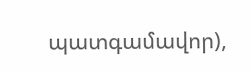պատգամավոր),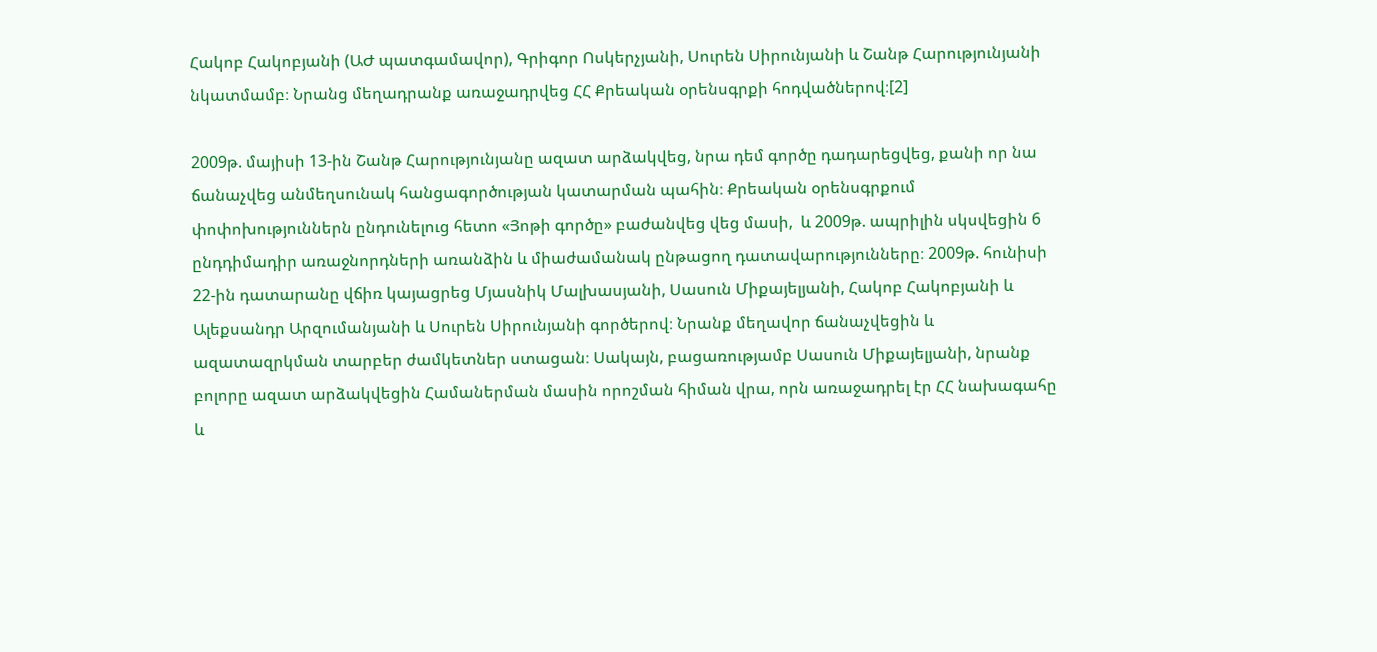Հակոբ Հակոբյանի (ԱԺ պատգամավոր), Գրիգոր Ոսկերչյանի, Սուրեն Սիրունյանի և Շանթ Հարությունյանի նկատմամբ։ Նրանց մեղադրանք առաջադրվեց ՀՀ Քրեական օրենսգրքի հոդվածներով։[2]

2009թ. մայիսի 13-ին Շանթ Հարությունյանը ազատ արձակվեց, նրա դեմ գործը դադարեցվեց, քանի որ նա ճանաչվեց անմեղսունակ հանցագործության կատարման պահին։ Քրեական օրենսգրքում փոփոխություններն ընդունելուց հետո «Յոթի գործը» բաժանվեց վեց մասի,  և 2009թ. ապրիլին սկսվեցին 6 ընդդիմադիր առաջնորդների առանձին և միաժամանակ ընթացող դատավարությունները։ 2009թ. հունիսի 22-ին դատարանը վճիռ կայացրեց Մյասնիկ Մալխասյանի, Սասուն Միքայելյանի, Հակոբ Հակոբյանի և Ալեքսանդր Արզումանյանի և Սուրեն Սիրունյանի գործերով։ Նրանք մեղավոր ճանաչվեցին և ազատազրկման տարբեր ժամկետներ ստացան։ Սակայն, բացառությամբ Սասուն Միքայելյանի, նրանք բոլորը ազատ արձակվեցին Համաներման մասին որոշման հիման վրա, որն առաջադրել էր ՀՀ նախագահը և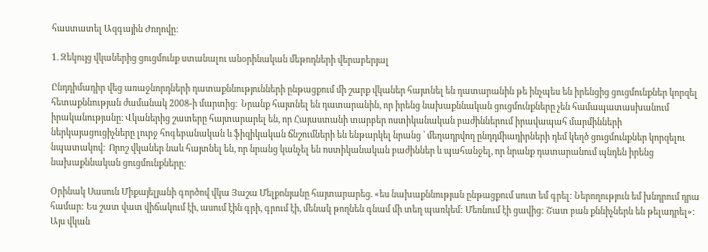հաստատել Ազգային Ժողովը։

1. Զեկույց վկաներից ցուցմունք ստանալու անօրինական մեթոդների վերաբերյալ

Ընդդիմադիր վեց առաջնորդների դատաքննությունների ընթացքում մի շարք վկաներ հայտնել են դատարանին թե ինչպես են իրենցից ցուցմունքներ կորզել հետաքննության ժամանակ 2008-ի մարտից։  Նրանք հայտնել են դատարանին, որ իրենց նախաքննական ցուցմունքները չեն համապատասխանում իրականությանը։ Վկաներից շատերը հայտարարել են, որ Հայաստանի տարբեր ոստիկանական բաժիններում իրավապահ մարմինների ներկայացուցիչները լուրջ հոգեբանական և ֆիզիկական ճնշումների են ենթարկել նրանց ՝ մեղադրվող ընդդմիադիրների դեմ կեղծ ցուցմունքներ կորզելու նպատակով։  Որոշ վկաներ նաև հայտնել են, որ նրանց կանչել են ոստիկանական բաժիններ և պահանջել, որ նրանք դատարանում պնդեն իրենց նախաքննական ցուցմունքները։

Օրինակ Սասուն Միքայելյանի գործով վկա Յաշա Մելքոնյանը հայտարարեց. «ես նախաքննության ընթացքում սուտ եմ գրել: Ներողություն եմ խնդրում դրա համար: Ես շատ վատ վիճակում էի, ասում էին գրի, գրում էի, մենակ թողնեն գնամ մի տեղ պառկեմ: Մեռնում էի ցավից: Շատ բան քննիչներն են թելադրել»: Այս վկան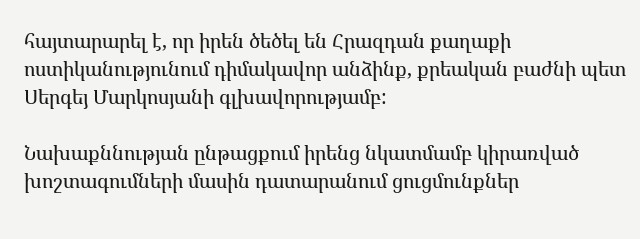հայտարարել է, որ իրեն ծեծել են Հրազդան քաղաքի ոստիկանությունում դիմակավոր անձինք, քրեական բաժնի պետ Սերգեյ Մարկոսյանի գլխավորությամբ:

Նախաքննության ընթացքում իրենց նկատմամբ կիրառված խոշտագումների մասին դատարանում ցուցմունքներ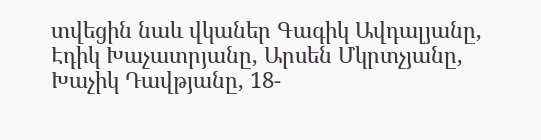տվեցին նաև վկաներ Գագիկ Ավդալյանը, Էդիկ Խաչատրյանը, Արսեն Մկրտչյանը, Խաչիկ Դավթյանը, 18-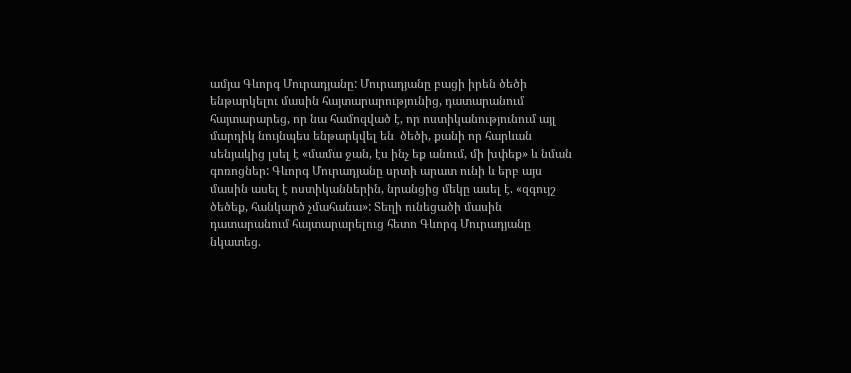ամյա Գևորգ Մուրադյանը: Մուրադյանը բացի իրեն ծեծի ենթարկելու մասին հայտարարությունից, դատարանում հայտարարեց, որ նա համոզված է, որ ոստիկանությունում այլ մարդիկ նույնպես ենթարկվել են  ծեծի, քանի որ հարևան սենյակից լսել է «մամա ջան, էս ինչ եք անում, մի խփեք» և նման գոռոցներ: Գևորգ Մուրադյանը սրտի արատ ունի և երբ այս մասին ասել է ոստիկաններին, նրանցից մեկը ասել է. «զգույշ ծեծեք, հանկարծ չմահանա»: Տեղի ունեցածի մասին դատարանում հայտարարելուց հետո Գևորգ Մուրադյանը նկատեց.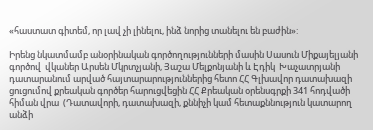«հաստատ գիտեմ, որ լավ չի լինելու, ինձ նորից տանելու են բաժին»:

Իրենց նկատմամբ անօրինական գործողությունների մասին Սասուն Միքայելյանի գործով  վկաներ Արսեն Մկրտչյանի, Յաշա Մելքոնյանի և Էդիկ  Խաչատրյանի  դատարանում արված հայտարարություններից հետո ՀՀ Գլխավոր դատախազի ցուցումով քրեական գործեր հարուցվեցին ՀՀ Քրեական օրենսգրքի 341 հոդվածի հիման վրա  (Դատավորի, դատախազի, քննիչի կամ հետաքննություն կատարող անձի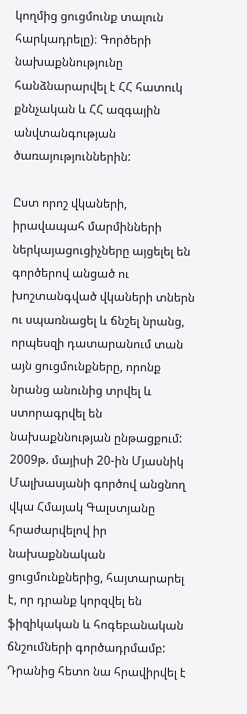կողմից ցուցմունք տալուն հարկադրելը)։ Գործերի նախաքննությունը հանձնարարվել է ՀՀ հատուկ քննչական և ՀՀ ազգային անվտանգության ծառայություններին:

Ըստ որոշ վկաների, իրավապահ մարմինների ներկայացուցիչները այցելել են գործերով անցած ու խոշտանգված վկաների տներն ու սպառնացել և ճնշել նրանց, որպեսզի դատարանում տան այն ցուցմունքները, որոնք նրանց անունից տրվել և ստորագրվել են նախաքննության ընթացքում: 2009թ. մայիսի 20-ին Մյասնիկ Մալխասյանի գործով անցնող վկա Հմայակ Գալստյանը հրաժարվելով իր նախաքննական ցուցմունքներից, հայտարարել է, որ դրանք կորզվել են ֆիզիկական և հոգեբանական ճնշումների գործադրմամբ: Դրանից հետո նա հրավիրվել է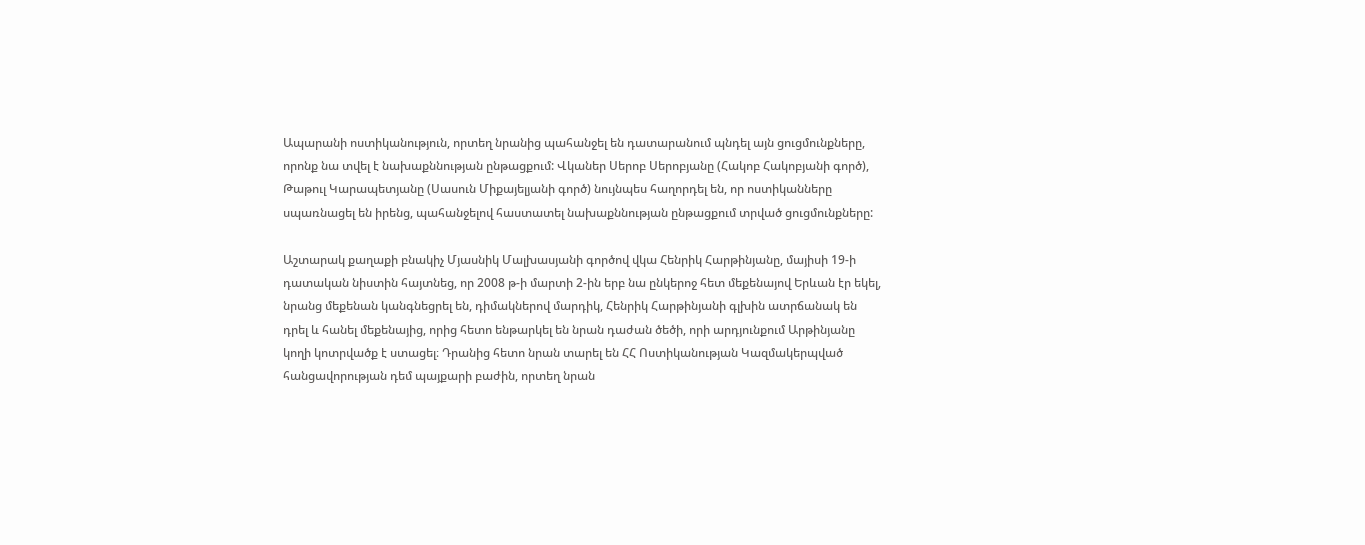Ապարանի ոստիկանություն, որտեղ նրանից պահանջել են դատարանում պնդել այն ցուցմունքները, որոնք նա տվել է նախաքննության ընթացքում: Վկաներ Սերոբ Սերոբյանը (Հակոբ Հակոբյանի գործ), Թաթուլ Կարապետյանը (Սասուն Միքայելյանի գործ) նույնպես հաղորդել են, որ ոստիկանները սպառնացել են իրենց, պահանջելով հաստատել նախաքննության ընթացքում տրված ցուցմունքները:

Աշտարակ քաղաքի բնակիչ Մյասնիկ Մալխասյանի գործով վկա Հենրիկ Հարթինյանը, մայիսի 19-ի դատական նիստին հայտնեց, որ 2008 թ-ի մարտի 2-ին երբ նա ընկերոջ հետ մեքենայով Երևան էր եկել, նրանց մեքենան կանգնեցրել են, դիմակներով մարդիկ, Հենրիկ Հարթինյանի գլխին ատրճանակ են դրել և հանել մեքենայից, որից հետո ենթարկել են նրան դաժան ծեծի, որի արդյունքում Արթինյանը կողի կոտրվածք է ստացել։ Դրանից հետո նրան տարել են ՀՀ Ոստիկանության Կազմակերպված հանցավորության դեմ պայքարի բաժին, որտեղ նրան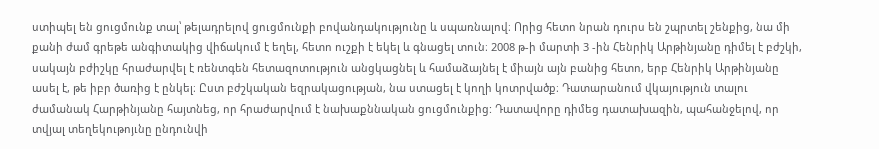ստիպել են ցուցմունք տալ՝ թելադրելով ցուցմունքի բովանդակությունը և սպառնալով։ Որից հետո նրան դուրս են շպրտել շենքից, նա մի քանի ժամ գրեթե անգիտակից վիճակում է եղել, հետո ուշքի է եկել և գնացել տուն։ 2008 թ-ի մարտի 3 -ին Հենրիկ Արթինյանը դիմել է բժշկի, սակայն բժիշկը հրաժարվել է ռենտգեն հետազոտություն անցկացնել և համաձայնել է միայն այն բանից հետո, երբ Հենրիկ Արթինյանը ասել է, թե իբր ծառից է ընկել։ Ըստ բժշկական եզրակացության, նա ստացել է կողի կոտրվածք։ Դատարանում վկայություն տալու ժամանակ Հարթինյանը հայտնեց, որ հրաժարվում է նախաքննական ցուցմունքից: Դատավորը դիմեց դատախազին, պահանջելով, որ տվյալ տեղեկութոյւնը ընդունվի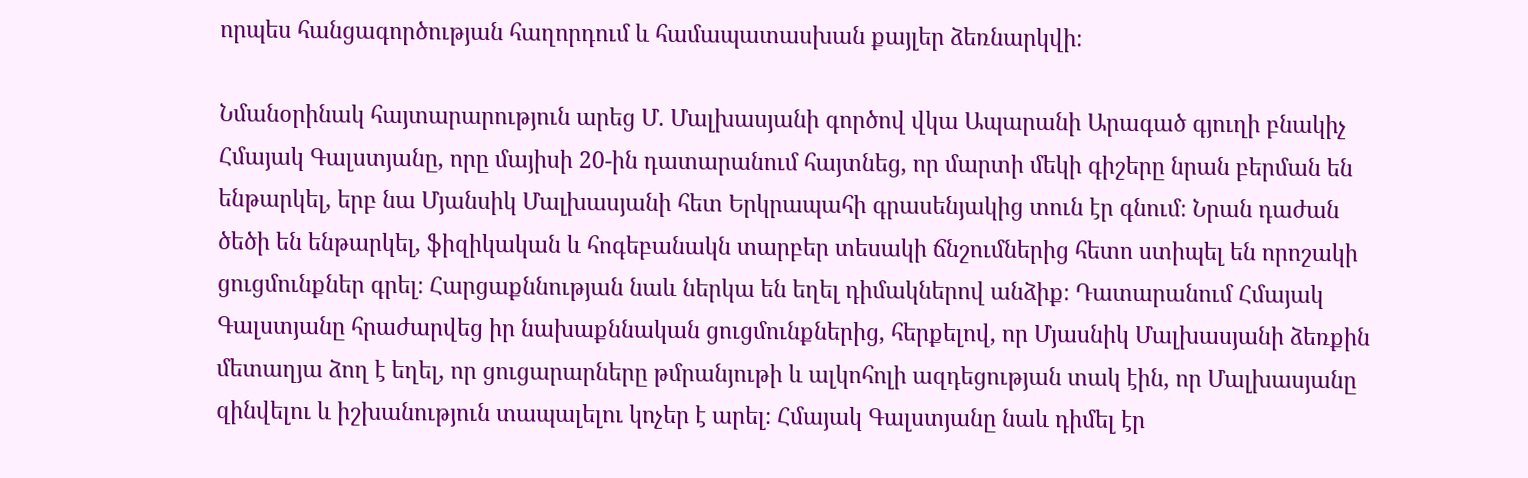որպես հանցագործության հաղորդում և համապատասխան քայլեր ձեռնարկվի։

Նմանօրինակ հայտարարություն արեց Մ. Մալխասյանի գործով վկա Ապարանի Արագած գյուղի բնակիչ Հմայակ Գալստյանը, որը մայիսի 20-ին դատարանում հայտնեց, որ մարտի մեկի գիշերը նրան բերման են ենթարկել, երբ նա Մյանսիկ Մալխասյանի հետ Երկրապահի գրասենյակից տուն էր գնում։ Նրան դաժան ծեծի են ենթարկել, ֆիզիկական և հոգեբանակն տարբեր տեսակի ճնշումներից հետո ստիպել են որոշակի ցուցմունքներ գրել։ Հարցաքննության նաև ներկա են եղել դիմակներով անձիք։ Դատարանում Հմայակ Գալստյանը հրաժարվեց իր նախաքննական ցուցմունքներից, հերքելով, որ Մյասնիկ Մալխասյանի ձեռքին մետաղյա ձող է եղել, որ ցուցարարները թմրանյութի և ալկոհոլի ազդեցության տակ էին, որ Մալխասյանը զինվելու և իշխանություն տապալելու կոչեր է արել։ Հմայակ Գալստյանը նաև դիմել էր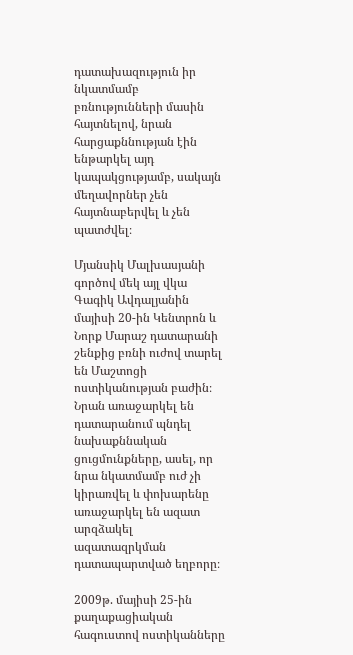դատախազություն իր նկատմամբ բռնությունների մասին հայտնելով, նրան հարցաքննության էին ենթարկել այդ կապակցությամբ, սակայն մեղավորներ չեն հայտնաբերվել և չեն պատժվել։

Մյանսիկ Մալխասյանի գործով մեկ այլ վկա Գագիկ Ավդալյանին մայիսի 20-ին Կենտրոն և Նորք Մարաշ դատարանի շենքից բռնի ուժով տարել են Մաշտոցի ոստիկանության բաժին։ Նրան առաջարկել են դատարանում պնդել նախաքննական ցուցմունքները, ասել, որ նրա նկատմամբ ուժ չի կիրառվել և փոխարենը առաջարկել են ազատ արզձակել ազատազրկման դատապարտված եղբորը։

2009թ. մայիսի 25-ին քաղաքացիական հագուստով ոստիկանները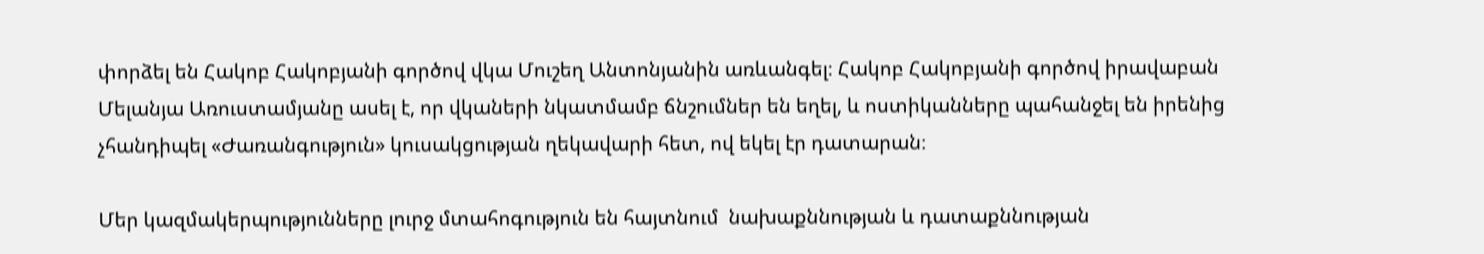փորձել են Հակոբ Հակոբյանի գործով վկա Մուշեղ Անտոնյանին առևանգել։ Հակոբ Հակոբյանի գործով իրավաբան Մելանյա Առուստամյանը ասել է, որ վկաների նկատմամբ ճնշումներ են եղել, և ոստիկանները պահանջել են իրենից չհանդիպել «Ժառանգություն» կուսակցության ղեկավարի հետ, ով եկել էր դատարան։

Մեր կազմակերպությունները լուրջ մտահոգություն են հայտնում  նախաքննության և դատաքննության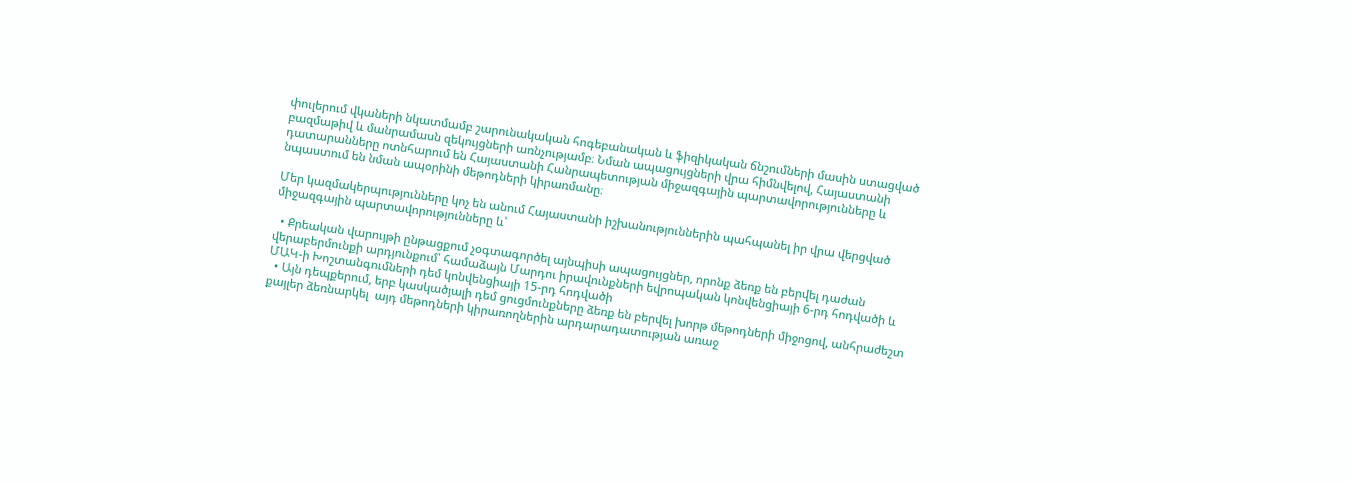փուլերում վկաների նկատմամբ շարունակական հոգեբանական և ֆիզիկական ճնշումների մասին ստացված բազմաթիվ և մանրամասն զեկույցների առնչությամբ։ Նման ապացույցների վրա հիմնվելով, Հայաստանի դատարանները ոտնհարում են Հայաստանի Հանրապետության միջազգային պարտավորությունները և նպաստում են նման ապօրինի մեթոդների կիրառմանը։

Մեր կազմակերպությունները կոչ են անում Հայաստանի իշխանություններին պահպանել իր վրա վերցված միջազգային պարտավորությունները և՝

  • Քրեական վարույթի ընթացքում չօգտագործել այնպիսի ապացույցներ, որոնք ձեռք են բերվել դաժան վերաբերմունքի արդյունքում՝ համաձայն Մարդու իրավունքների եվրոպական կոնվենցիայի 6-րդ հոդվածի և ՄԱԿ-ի Խոշտանգումների դեմ կոնվենցիայի 15-րդ հոդվածի
  • Այն դեպքերում, երբ կասկածյալի դեմ ցուցմունքները ձեռք են բերվել խորթ մեթոդների միջոցով, անհրաժեշտ քայլեր ձեռնարկել  այդ մեթոդների կիրառողներին արդարադատության առաջ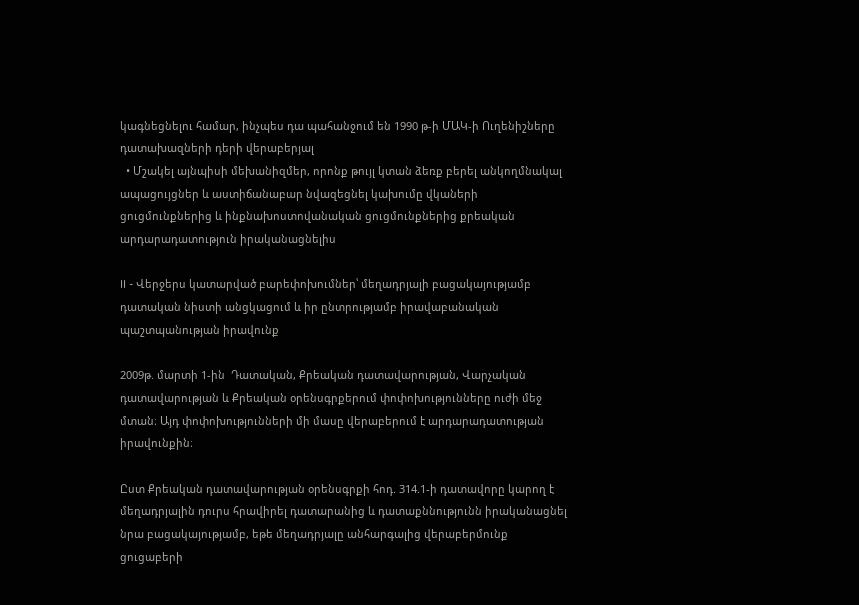կագնեցնելու համար, ինչպես դա պահանջում են 1990 թ-ի ՄԱԿ-ի Ուղենիշները դատախազների դերի վերաբերյալ
  • Մշակել այնպիսի մեխանիզմեր, որոնք թույլ կտան ձեռք բերել անկողմնակալ ապացույցներ և աստիճանաբար նվազեցնել կախումը վկաների ցուցմունքներից և ինքնախոստովանական ցուցմունքներից քրեական արդարադատություն իրականացնելիս

II - Վերջերս կատարված բարեփոխումներ՝ մեղադրյալի բացակայությամբ դատական նիստի անցկացում և իր ընտրությամբ իրավաբանական պաշտպանության իրավունք

2009թ. մարտի 1-ին  Դատական, Քրեական դատավարության, Վարչական դատավարության և Քրեական օրենսգրքերում փոփոխությունները ուժի մեջ մտան։ Այդ փոփոխությունների մի մասը վերաբերում է արդարադատության իրավունքին։

Ըստ Քրեական դատավարության օրենսգրքի հոդ. 314.1-ի դատավորը կարող է մեղադրյալին դուրս հրավիրել դատարանից և դատաքննությունն իրականացնել նրա բացակայությամբ, եթե մեղադրյալը անհարգալից վերաբերմունք ցուցաբերի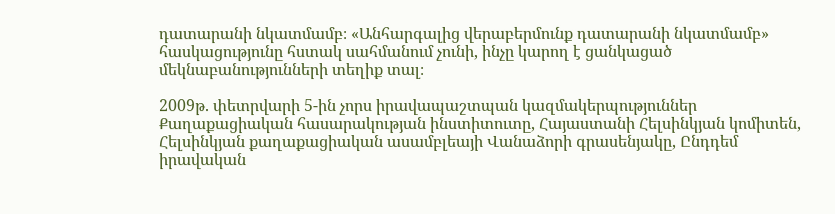դատարանի նկատմամբ։ «Անհարգալից վերաբերմունք դատարանի նկատմամբ» հասկացությունը հստակ սահմանում չունի, ինչը կարող է ցանկացած մեկնաբանությունների տեղիք տալ։

2009թ. փետրվարի 5-ին չորս իրավապաշտպան կազմակերպություններ Քաղաքացիական հասարակության ինստիտուտը, Հայաստանի Հելսինկյան կոմիտեն, Հելսինկյան քաղաքացիական ասամբլեայի Վանաձորի գրասենյակը, Ընդդեմ իրավական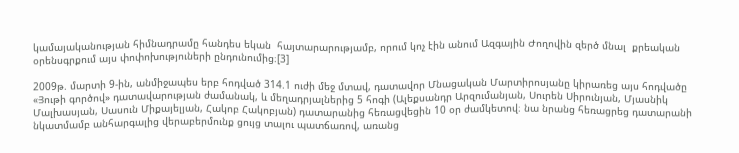կամայականության հիմնադրամը հանդես եկան  հայտարարությամբ, որում կոչ էին անում Ազգային Ժողովին զերծ մնալ  քրեական օրենսգրքում այս փոփոխություների ընդունումից։[3]

2009թ. մարտի 9-ին, անմիջապես երբ հոդված 314.1 ուժի մեջ մտավ, դատավոր Մնացական Մարտիրոսյանը կիրառեց այս հոդվածը «Յութի գործով» դատավարության ժամանակ, և մեղադրյալներից 5 հոգի (Ալեքսանդր Արզումանյան, Սուրեն Սիրունյան, Մյասնիկ Մալխասյան, Սասուն Միքայելյան, Հակոբ Հակոբյան) դատարանից հեռացվեցին 10 օր ժամկետով։ նա նրանց հեռացրեց դատարանի նկատմամբ անհարգալից վերաբերմունք ցույց տալու պատճառով, առանց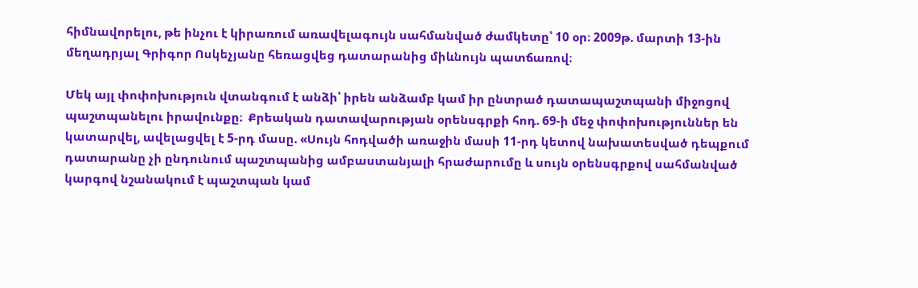հիմնավորելու, թե ինչու է կիրառում առավելագույն սահմանված ժամկետը՝ 10 օր։ 2009թ. մարտի 13-ին մեղադրյալ Գրիգոր Ոսկեչյանը հեռացվեց դատարանից միևնույն պատճառով։

Մեկ այլ փոփոխություն վտանգում է անձի՝ իրեն անձամբ կամ իր ընտրած դատապաշտպանի միջոցով պաշտպանելու իրավունքը։  Քրեական դատավարության օրենսգրքի հոդ. 69-ի մեջ փոփոխություններ են կատարվել, ավելացվել է 5-րդ մասը. «Սույն հոդվածի առաջին մասի 11-րդ կետով նախատեսված դեպքում դատարանը չի ընդունում պաշտպանից ամբաստանյալի հրաժարումը և սույն օրենսգրքով սահմանված կարգով նշանակում է պաշտպան կամ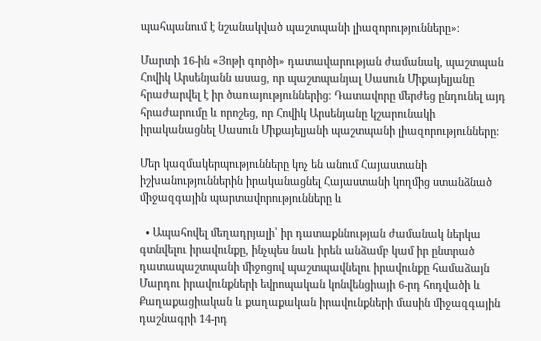պահպանում է նշանակված պաշտպանի լիազորությունները»։

Մարտի 16-ին «Յոթի գործի» դատավարության ժամանակ, պաշտպան Հովիկ Արսենյանն ասաց, որ պաշտպանյալ Սասուն Միքայելյանը հրաժարվել է իր ծառայություններից։ Դատավորը մերժեց ընդունել այդ հրաժարումը և որոշեց, որ Հովիկ Արսենյանը կշարունակի իրականացնել Սասուն Միքայելյանի պաշտպանի լիազորությունները։

Մեր կազմակերպությունները կոչ են անում Հայաստանի իշխանություններին իրականացնել Հայաստանի կողմից ստանձնած միջազգային պարտավորությունները և

  • Ապահովել մեղադրյալի՝ իր դատաքննության ժամանակ ներկա գտնվելու իրավունքը, ինչպես նաև իրեն անձամբ կամ իր ընտրած դատապաշտպանի միջոցով պաշտպավնելու իրավունքը համաձայն Մարդու իրավունքների եվրոպական կոնվենցիայի 6-րդ հոդվածի և Քաղաքացիական և քաղաքական իրավունքների մասին միջազգային դաշնագրի 14-րդ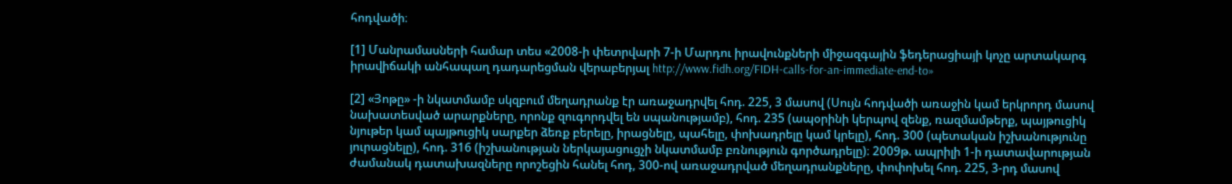հոդվածի։

[1] Մանրամասների համար տես «2008-ի փետրվարի 7-ի Մարդու իրավունքների միջազգային ֆեդերացիայի կոչը արտակարգ իրավիճակի անհապաղ դադարեցման վերաբերյալ http://www.fidh.org/FIDH-calls-for-an-immediate-end-to»

[2] «Յոթը» -ի նկատմամբ սկզբում մեղադրանք էր առաջադրվել հոդ. 225, 3 մասով (Սույն հոդվածի առաջին կամ երկրորդ մասով նախատեսված արարքները, որոնք զուգորդվել են սպանությամբ), հոդ. 235 (ապօրինի կերպով զենք, ռազմամթերք, պայթուցիկ նյութեր կամ պայթուցիկ սարքեր ձեռք բերելը, իրացնելը, պահելը, փոխադրելը կամ կրելը), հոդ. 300 (պետական իշխանությունը յուրացնելը), հոդ. 316 (իշխանության ներկայացուցչի նկատմամբ բռնություն գործադրելը)։ 2009թ. ապրիլի 1-ի դատավարության ժամանակ դատախազները որոշեցին հանել հոդ, 300-ով առաջադրված մեղադրանքները, փոփոխել հոդ. 225, 3-րդ մասով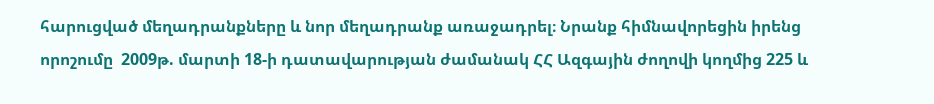հարուցված մեղադրանքները և նոր մեղադրանք առաջադրել։ Նրանք հիմնավորեցին իրենց որոշումը  2009թ. մարտի 18-ի դատավարության ժամանակ ՀՀ Ազգային ժողովի կողմից 225 և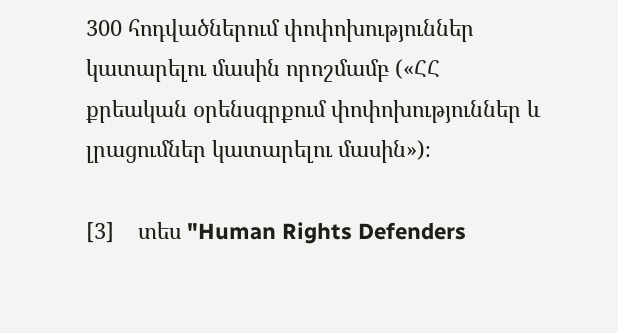300 հոդվածներում փոփոխություններ կատարելու մասին որոշմամբ («ՀՀ քրեական օրենսգրքում փոփոխություններ և լրացումներ կատարելու մասին»)։

[3]    տես "Human Rights Defenders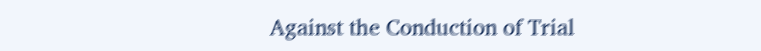Against the Conduction of Trial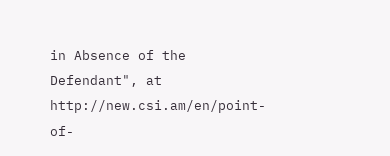in Absence of the Defendant", at http://new.csi.am/en/point-of-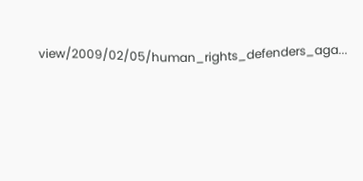view/2009/02/05/human_rights_defenders_aga...